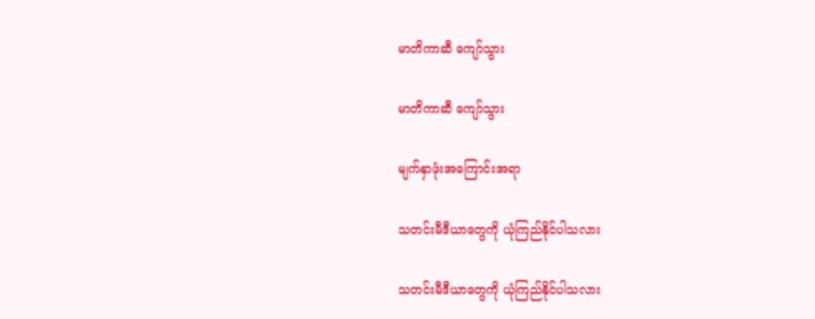မာတိကာဆီ ကျော်သွား

မာတိကာဆီ ကျော်သွား

မျက်နှာဖုံးအကြောင်းအရာ

သတင်းမီဒီယာတွေကို ယုံကြည်နိုင်ပါသလား

သတင်းမီဒီယာတွေကို ယုံကြည်နိုင်ပါသလား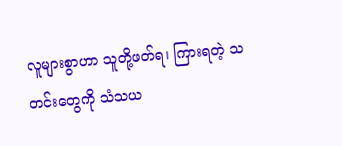လူများစွာဟာ သူတို့ဖတ်ရ၊ ကြားရတဲ့ သတင်းတွေကို သံသယ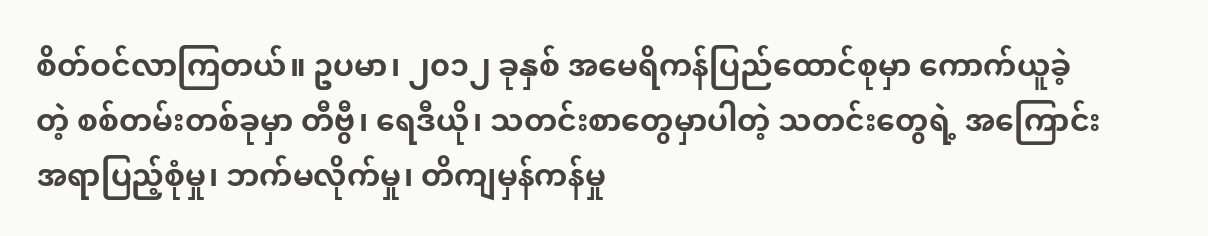စိတ်ဝင်လာကြတယ်။ ဥပမာ၊ ၂၀၁၂ ခုနှစ် အမေရိကန်ပြည်ထောင်စုမှာ ကောက်ယူခဲ့တဲ့ စစ်တမ်းတစ်ခုမှာ တီဗွီ၊ ရေဒီယို၊ သတင်းစာတွေမှာပါတဲ့ သတင်းတွေရဲ့ အကြောင်းအရာပြည့်စုံမှု၊ ဘက်မလိုက်မှု၊ တိကျမှန်ကန်မှု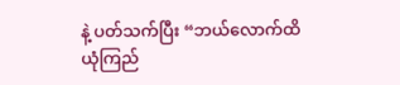နဲ့ ပတ်သက်ပြီး “ဘယ်လောက်ထိ ယုံကြည်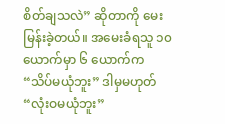စိတ်ချသလဲ” ဆိုတာကို မေးမြန်းခဲ့တယ်။ အမေးခံရသူ ၁၀ ယောက်မှာ ၆ ယောက်က “သိပ်မယုံဘူး” ဒါမှမဟုတ် “လုံးဝမယုံဘူး”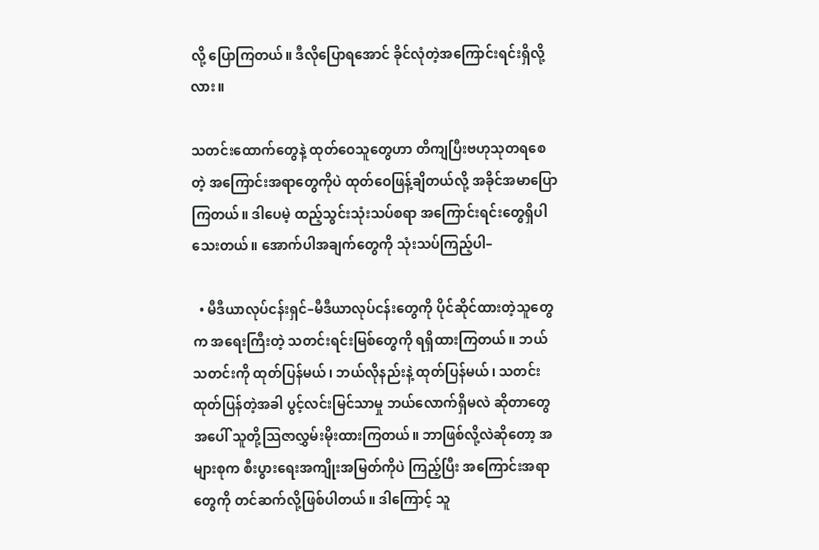လို့ ပြောကြတယ်။ ဒီလိုပြောရအောင် ခိုင်လုံတဲ့အကြောင်းရင်းရှိလို့လား။

သတင်းထောက်တွေနဲ့ ထုတ်ဝေသူတွေဟာ တိကျပြီးဗဟုသုတရစေတဲ့ အကြောင်းအရာတွေကိုပဲ ထုတ်ဝေဖြန့်ချိတယ်လို့ အခိုင်အမာပြောကြတယ်။ ဒါပေမဲ့ ထည့်သွင်းသုံးသပ်စရာ အကြောင်းရင်းတွေရှိပါသေးတယ်။ အောက်ပါအချက်တွေကို သုံးသပ်ကြည့်ပါ–

  • မီဒီယာလုပ်ငန်းရှင်–မီဒီယာလုပ်ငန်းတွေကို ပိုင်ဆိုင်ထားတဲ့သူတွေက အရေးကြီးတဲ့ သတင်းရင်းမြစ်တွေကို ရရှိထားကြတယ်။ ဘယ်သတင်းကို ထုတ်ပြန်မယ်၊ ဘယ်လိုနည်းနဲ့ ထုတ်ပြန်မယ်၊ သတင်းထုတ်ပြန်တဲ့အခါ ပွင့်လင်းမြင်သာမှု ဘယ်လောက်ရှိမလဲ ဆိုတာတွေအပေါ် သူတို့သြဇာလွှမ်းမိုးထားကြတယ်။ ဘာဖြစ်လို့လဲဆိုတော့ အများစုက စီးပွားရေးအကျိုးအမြတ်ကိုပဲ ကြည့်ပြီး အကြောင်းအရာတွေကို တင်ဆက်လို့ဖြစ်ပါတယ်။ ဒါကြောင့် သူ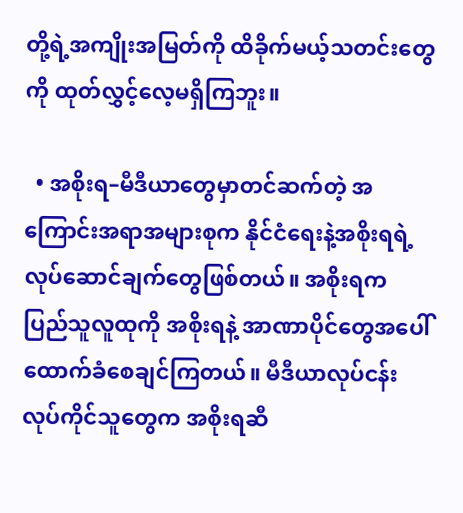တို့ရဲ့အကျိုးအမြတ်ကို ထိခိုက်မယ့်သတင်းတွေကို ထုတ်လွှင့်လေ့မရှိကြဘူး။

  • အစိုးရ–မီဒီယာတွေမှာတင်ဆက်တဲ့ အကြောင်းအရာအများစုက နိုင်ငံရေးနဲ့အစိုးရရဲ့ လုပ်ဆောင်ချက်တွေဖြစ်တယ်။ အစိုးရက ပြည်သူလူထုကို အစိုးရနဲ့ အာဏာပိုင်တွေအပေါ် ထောက်ခံစေချင်ကြတယ်။ မီဒီယာလုပ်ငန်းလုပ်ကိုင်သူတွေက အစိုးရဆီ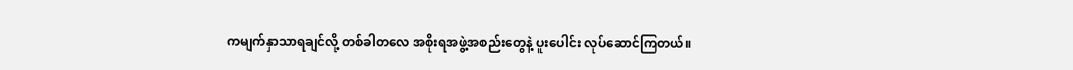ကမျက်နှာသာရချင်လို့ တစ်ခါတလေ အစိုးရအဖွဲ့အစည်းတွေနဲ့ ပူးပေါင်း လုပ်ဆောင်ကြတယ်။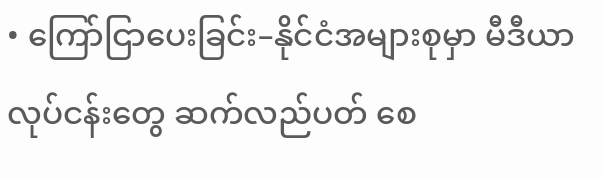• ကြော်ငြာပေးခြင်း–နိုင်ငံအများစုမှာ မီဒီယာလုပ်ငန်းတွေ ဆက်လည်ပတ် စေ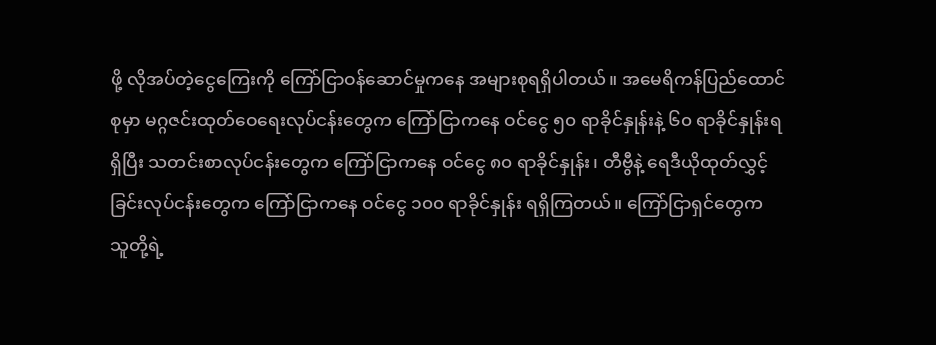ဖို့ လိုအပ်တဲ့ငွေကြေးကို ကြော်ငြာဝန်ဆောင်မှုကနေ အများစုရရှိပါတယ်။ အမေရိကန်ပြည်ထောင်စုမှာ မဂ္ဂဇင်းထုတ်ဝေရေးလုပ်ငန်းတွေက ကြော်ငြာကနေ ဝင်ငွေ ၅၀ ရာခိုင်နှုန်းနဲ့ ၆၀ ရာခိုင်နှုန်းရရှိပြီး သတင်းစာလုပ်ငန်းတွေက ကြော်ငြာကနေ ဝင်ငွေ ၈၀ ရာခိုင်နှုန်း၊ တီဗွီနဲ့ ရေဒီယိုထုတ်လွှင့်ခြင်းလုပ်ငန်းတွေက ကြော်ငြာကနေ ဝင်ငွေ ၁၀၀ ရာခိုင်နှုန်း ရရှိကြတယ်။ ကြော်ငြာရှင်တွေက သူတို့ရဲ့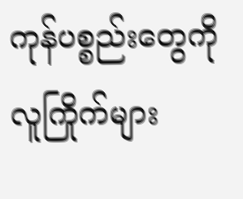ကုန်ပစ္စည်းတွေကို လူကြိုက်များ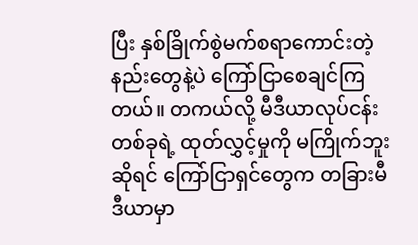ပြီး နှစ်ခြိုက်စွဲမက်စရာကောင်းတဲ့ နည်းတွေနဲ့ပဲ ကြော်ငြာစေချင်ကြတယ်။ တကယ်လို့ မီဒီယာလုပ်ငန်းတစ်ခုရဲ့ ထုတ်လွှင့်မှုကို မကြိုက်ဘူးဆိုရင် ကြော်ငြာရှင်တွေက တခြားမီဒီယာမှာ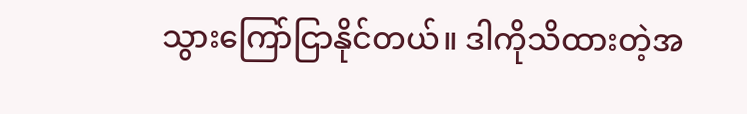သွားကြော်ငြာနိုင်တယ်။ ဒါကိုသိထားတဲ့အ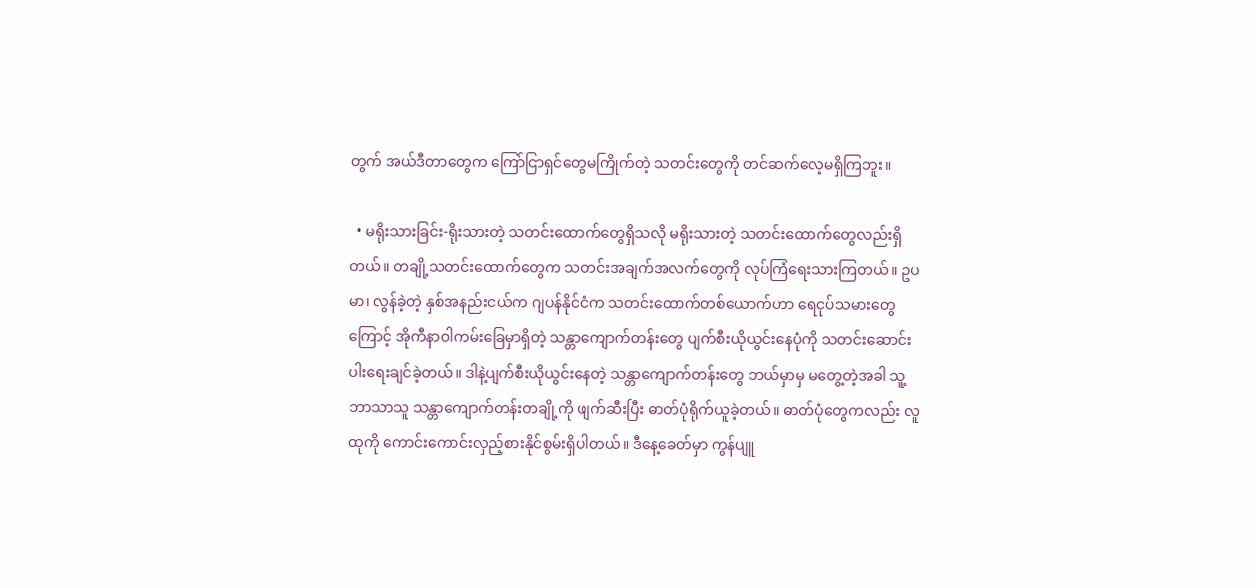တွက် အယ်ဒီတာတွေက ကြော်ငြာရှင်တွေမကြိုက်တဲ့ သတင်းတွေကို တင်ဆက်လေ့မရှိကြဘူး။

  • မရိုးသားခြင်း-ရိုးသားတဲ့ သတင်းထောက်တွေရှိသလို မရိုးသားတဲ့ သတင်းထောက်တွေလည်းရှိတယ်။ တချို့သတင်းထောက်တွေက သတင်းအချက်အလက်တွေကို လုပ်ကြံရေးသားကြတယ်။ ဥပမာ၊ လွန်ခဲ့တဲ့ နှစ်အနည်းငယ်က ဂျပန်နိုင်ငံက သတင်းထောက်တစ်ယောက်ဟာ ရေငုပ်သမားတွေကြောင့် အိုကီနာဝါကမ်းခြေမှာရှိတဲ့ သန္တာကျောက်တန်းတွေ ပျက်စီးယိုယွင်းနေပုံကို သတင်းဆောင်းပါးရေးချင်ခဲ့တယ်။ ဒါနဲ့ပျက်စီးယိုယွင်းနေတဲ့ သန္တာကျောက်တန်းတွေ ဘယ်မှာမှ မတွေ့တဲ့အခါ သူ့ဘာသာသူ သန္တာကျောက်တန်းတချို့ကို ဖျက်ဆီးပြီး ဓာတ်ပုံရိုက်ယူခဲ့တယ်။ ဓာတ်ပုံတွေကလည်း လူထုကို ကောင်းကောင်းလှည့်စားနိုင်စွမ်းရှိပါတယ်။ ဒီနေ့ခေတ်မှာ ကွန်ပျူ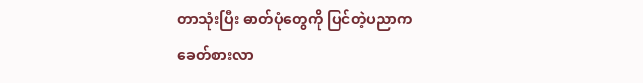တာသုံးပြီး ဓာတ်ပုံတွေကို ပြင်တဲ့ပညာက ခေတ်စားလာ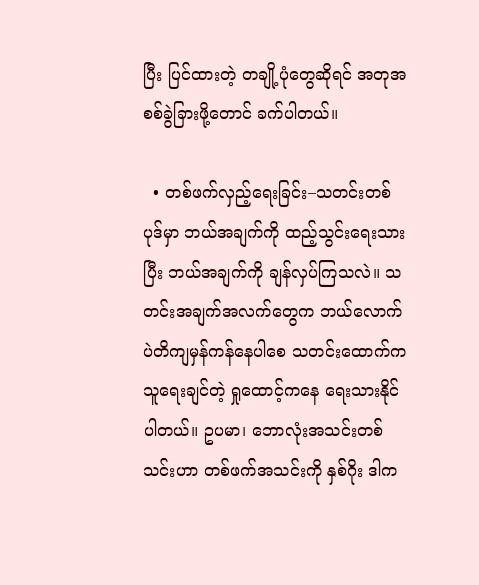ပြီး ပြင်ထားတဲ့ တချို့ပုံတွေဆိုရင် အတုအစစ်ခွဲခြားဖို့တောင် ခက်ပါတယ်။

  • တစ်ဖက်လှည့်ရေးခြင်း–သတင်းတစ်ပုဒ်မှာ ဘယ်အချက်ကို ထည့်သွင်းရေးသားပြီး ဘယ်အချက်ကို ချန်လှပ်ကြသလဲ။ သတင်းအချက်အလက်တွေက ဘယ်လောက်ပဲတိကျမှန်ကန်နေပါစေ သတင်းထောက်က သူရေးချင်တဲ့ ရှုထောင့်ကနေ ရေးသားနိုင်ပါတယ်။ ဥပမာ၊ ဘောလုံးအသင်းတစ်သင်းဟာ တစ်ဖက်အသင်းကို နှစ်ဂိုး ဒါက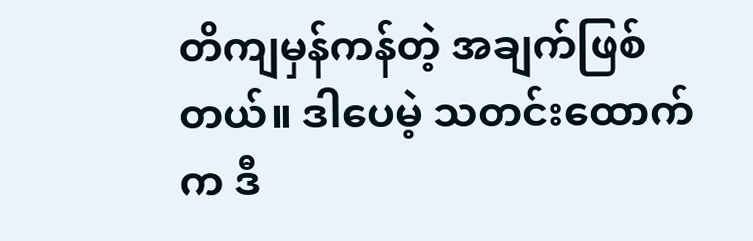တိကျမှန်ကန်တဲ့ အချက်ဖြစ်တယ်။ ဒါပေမဲ့ သတင်းထောက်က ဒီ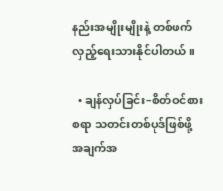နည်းအမျိုးမျိုးနဲ့ တစ်ဖက်လှည့်ရေးသားနိုင်ပါတယ်။

  • ချန်လှပ်ခြင်း–စိတ်ဝင်စားစရာ သတင်းတစ်ပုဒ်ဖြစ်ဖို့ အချက်အ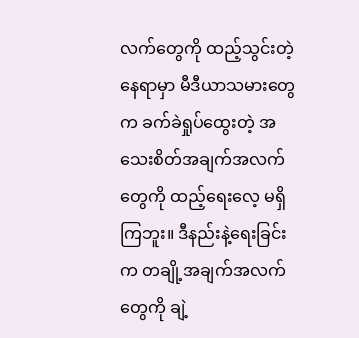လက်တွေကို ထည့်သွင်းတဲ့နေရာမှာ မီဒီယာသမားတွေက ခက်ခဲရှုပ်ထွေးတဲ့ အသေးစိတ်အချက်အလက်တွေကို ထည့်ရေးလေ့ မရှိကြဘူး။ ဒီနည်းနဲ့ရေးခြင်းက တချို့အချက်အလက်တွေကို ချဲ့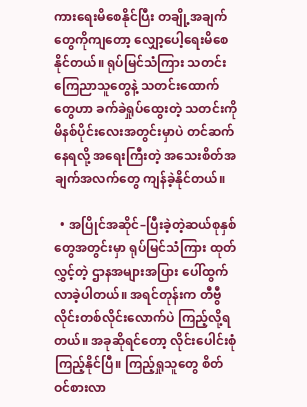ကားရေးမိစေနိုင်ပြီး တချို့အချက်တွေကိုကျတော့ လျှော့ပေါ့ရေးမိစေနိုင်တယ်။ ရုပ်မြင်သံကြား သတင်းကြေညာသူတွေနဲ့ သတင်းထောက်တွေဟာ ခက်ခဲရှုပ်ထွေးတဲ့ သတင်းကို မိနစ်ပိုင်းလေးအတွင်းမှာပဲ တင်ဆက်နေရလို့ အရေးကြီးတဲ့ အသေးစိတ်အချက်အလက်တွေ ကျန်ခဲ့နိုင်တယ်။

  • အပြိုင်အဆိုင်–ပြီးခဲ့တဲ့ဆယ်စုနှစ်တွေအတွင်းမှာ ရုပ်မြင်သံကြား ထုတ်လွှင့်တဲ့ ဌာနအများအပြား ပေါ်ထွက်လာခဲ့ပါတယ်။ အရင်တုန်းက တီဗွီလိုင်းတစ်လိုင်းလောက်ပဲ ကြည့်လို့ရတယ်။ အခုဆိုရင်တော့ လိုင်းပေါင်းစုံ ကြည့်နိုင်ပြီ။ ကြည့်ရှုသူတွေ စိတ်ဝင်စားလာ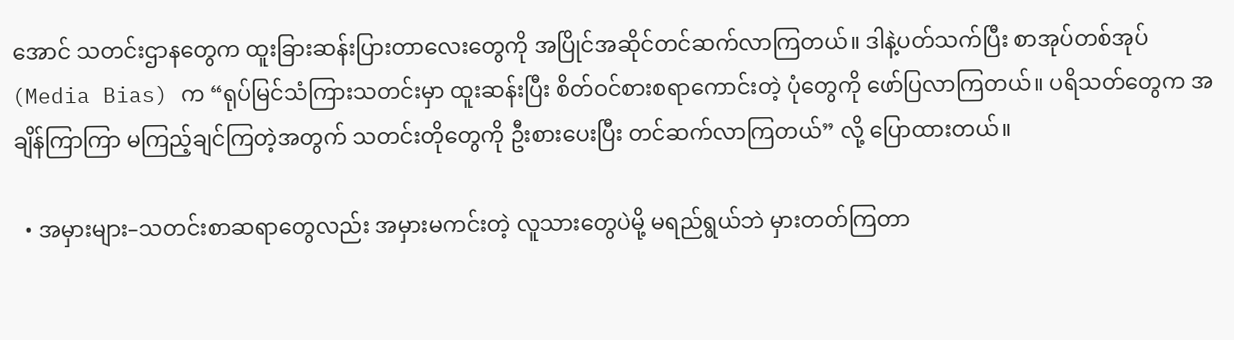အောင် သတင်းဌာနတွေက ထူးခြားဆန်းပြားတာလေးတွေကို အပြိုင်အဆိုင်တင်ဆက်လာကြတယ်။ ဒါနဲ့ပတ်သက်ပြီး စာအုပ်တစ်အုပ် (Media Bias) က “ရုပ်မြင်သံကြားသတင်းမှာ ထူးဆန်းပြီး စိတ်ဝင်စားစရာကောင်းတဲ့ ပုံတွေကို ဖော်ပြလာကြတယ်။ ပရိသတ်တွေက အချိန်ကြာကြာ မကြည့်ချင်ကြတဲ့အတွက် သတင်းတိုတွေကို ဦးစားပေးပြီး တင်ဆက်လာကြတယ်” လို့ ပြောထားတယ်။

  • အမှားများ–သတင်းစာဆရာတွေလည်း အမှားမကင်းတဲ့ လူသားတွေပဲမို့ မရည်ရွယ်ဘဲ မှားတတ်ကြတာ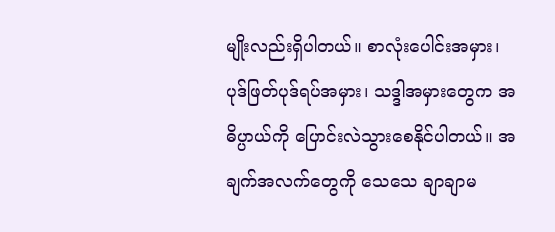မျိုးလည်းရှိပါတယ်။ စာလုံးပေါင်းအမှား၊ ပုဒ်ဖြတ်ပုဒ်ရပ်အမှား၊ သဒ္ဒါအမှားတွေက အဓိပ္ပာယ်ကို ပြောင်းလဲသွားစေနိုင်ပါတယ်။ အချက်အလက်တွေကို သေသေ ချာချာမ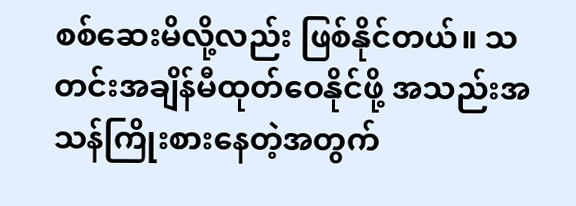စစ်ဆေးမိလို့လည်း ဖြစ်နိုင်တယ်။ သတင်းအချိန်မီထုတ်ဝေနိုင်ဖို့ အသည်းအသန်ကြိုးစားနေတဲ့အတွက်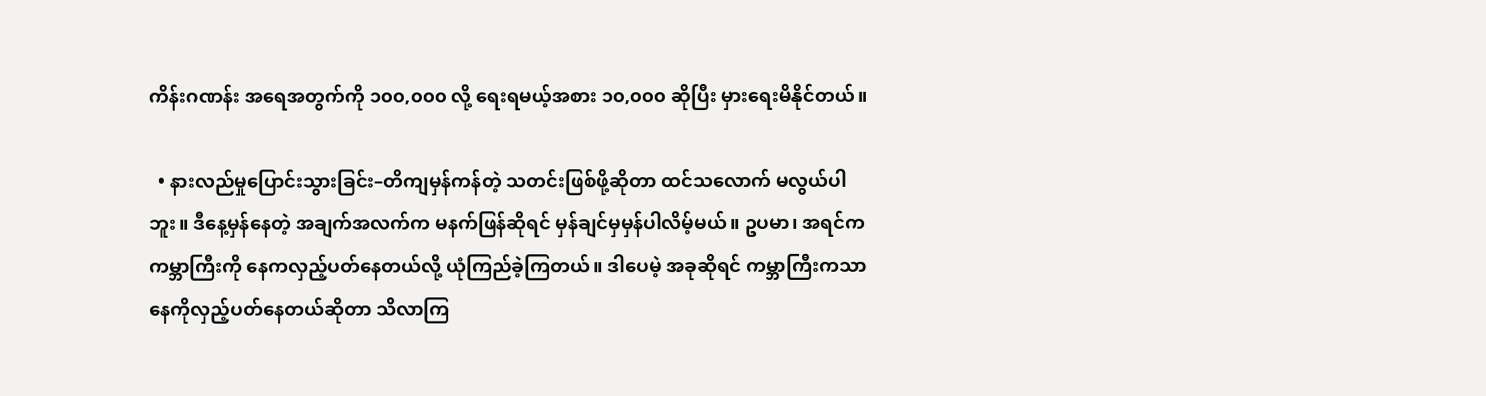ကိန်းဂဏန်း အရေအတွက်ကို ၁၀၀,၀၀၀ လို့ ရေးရမယ့်အစား ၁၀,၀၀၀ ဆိုပြီး မှားရေးမိနိုင်တယ်။

  • နားလည်မှုပြောင်းသွားခြင်း–တိကျမှန်ကန်တဲ့ သတင်းဖြစ်ဖို့ဆိုတာ ထင်သလောက် မလွယ်ပါဘူး။ ဒီနေ့မှန်နေတဲ့ အချက်အလက်က မနက်ဖြန်ဆိုရင် မှန်ချင်မှမှန်ပါလိမ့်မယ်။ ဥပမာ၊ အရင်က ကမ္ဘာကြီးကို နေကလှည့်ပတ်နေတယ်လို့ ယုံကြည်ခဲ့ကြတယ်။ ဒါပေမဲ့ အခုဆိုရင် ကမ္ဘာကြီးကသာ နေကိုလှည့်ပတ်နေတယ်ဆိုတာ သိလာကြ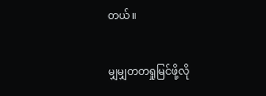တယ်။

မျှမျှတတရှုမြင်ဖို့လို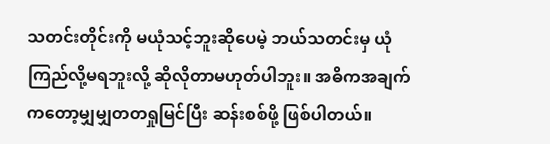သတင်းတိုင်းကို မယုံသင့်ဘူးဆိုပေမဲ့ ဘယ်သတင်းမှ ယုံကြည်လို့မရဘူးလို့ ဆိုလိုတာမဟုတ်ပါဘူး။ အဓိကအချက်ကတော့မျှမျှတတရှုမြင်ပြီး ဆန်းစစ်ဖို့ ဖြစ်ပါတယ်။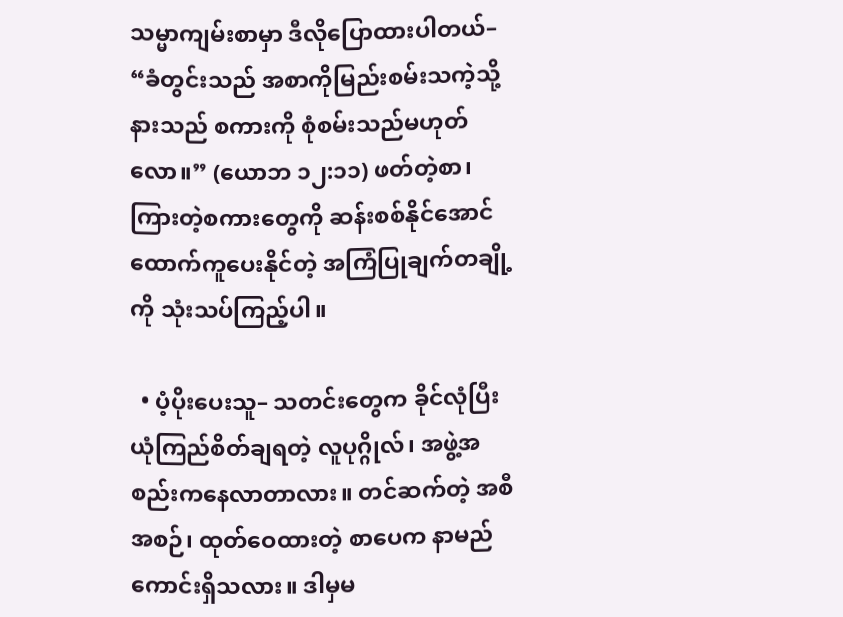သမ္မာကျမ်းစာမှာ ဒီလိုပြောထားပါတယ်– “ခံတွင်းသည် အစာကိုမြည်းစမ်းသကဲ့သို့ နားသည် စကားကို စုံစမ်းသည်မဟုတ်လော။” (ယောဘ ၁၂:၁၁) ဖတ်တဲ့စာ၊ ကြားတဲ့စကားတွေကို ဆန်းစစ်နိုင်အောင် ထောက်ကူပေးနိုင်တဲ့ အကြံပြုချက်တချို့ကို သုံးသပ်ကြည့်ပါ။

  • ပံ့ပိုးပေးသူ– သတင်းတွေက ခိုင်လုံပြီးယုံကြည်စိတ်ချရတဲ့ လူပုဂ္ဂိုလ်၊ အဖွဲ့အစည်းကနေလာတာလား။ တင်ဆက်တဲ့ အစီအစဉ်၊ ထုတ်ဝေထားတဲ့ စာပေက နာမည်ကောင်းရှိသလား။ ဒါမှမ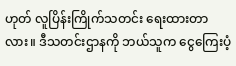ဟုတ် လူပြိန်းကြိုက်သတင်း ရေးထားတာလား။ ဒီသတင်းဌာနကို ဘယ်သူက ငွေကြေးပံ့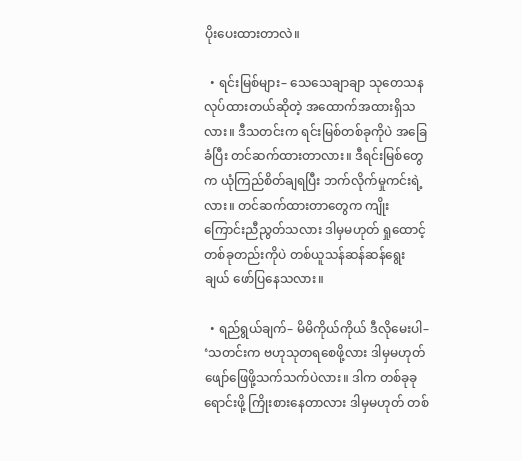ပိုးပေးထားတာလဲ။

  • ရင်းမြစ်များ– သေသေချာချာ သုတေသနလုပ်ထားတယ်ဆိုတဲ့ အထောက်အထားရှိသလား။ ဒီသတင်းက ရင်းမြစ်တစ်ခုကိုပဲ အခြေခံပြီး တင်ဆက်ထားတာလား။ ဒီရင်းမြစ်တွေက ယုံကြည်စိတ်ချရပြီး ဘက်လိုက်မှုကင်းရဲ့လား။ တင်ဆက်ထားတာတွေက ကျိုးကြောင်းညီညွတ်သလား ဒါမှမဟုတ် ရှုထောင့်တစ်ခုတည်းကိုပဲ တစ်ယူသန်ဆန်ဆန်ရွေးချယ် ဖော်ပြနေသလား။

  • ရည်ရွယ်ချက်– မိမိကိုယ်ကိုယ် ဒီလိုမေးပါ– ‘သတင်းက ဗဟုသုတရစေဖို့လား ဒါမှမဟုတ် ဖျော်ဖြေဖို့သက်သက်ပဲလား။ ဒါက တစ်ခုခု ရောင်းဖို့ ကြိုးစားနေတာလား ဒါမှမဟုတ် တစ်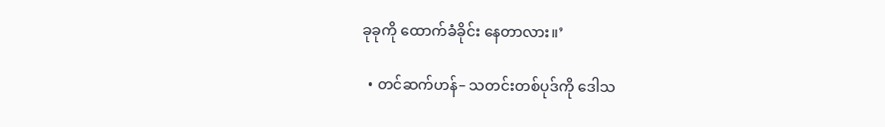ခုခုကို ထောက်ခံခိုင်း နေတာလား။’

  • တင်ဆက်ဟန်– သတင်းတစ်ပုဒ်ကို ဒေါသ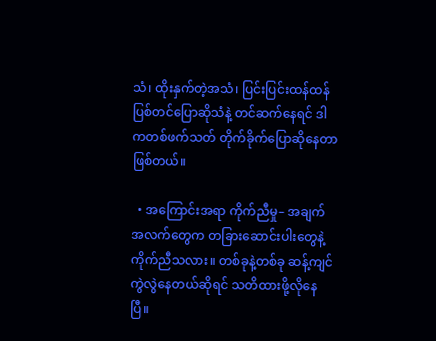သံ၊ ထိုးနှက်တဲ့အသံ၊ ပြင်းပြင်းထန်ထန် ပြစ်တင်ပြောဆိုသံနဲ့ တင်ဆက်နေရင် ဒါကတစ်ဖက်သတ် တိုက်ခိုက်ပြောဆိုနေတာဖြစ်တယ်။

  • အကြောင်းအရာ ကိုက်ညီမှု– အချက်အလက်တွေက တခြားဆောင်းပါးတွေနဲ့ ကိုက်ညီသလား။ တစ်ခုနဲ့တစ်ခု ဆန့်ကျင်ကွဲလွဲနေတယ်ဆိုရင် သတိထားဖို့လိုနေပြီ။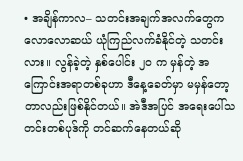• အချိန်ကာလ– သတင်းအချက်အလက်တွေက လောလောဆယ် ယုံကြည်လက်ခံနိုင်တဲ့ သတင်းလား။ လွန်ခဲ့တဲ့ နှစ်ပေါင်း ၂၀ က မှန်တဲ့ အကြောင်းအရာတစ်ခုဟာ ဒီနေ့ခေတ်မှာ မမှန်တော့တာလည်းဖြစ်နိုင်တယ်။ အဲဒီအပြင် အရေးပေါ်သတင်းတစ်ပုဒ်ကို တင်ဆက်နေတယ်ဆို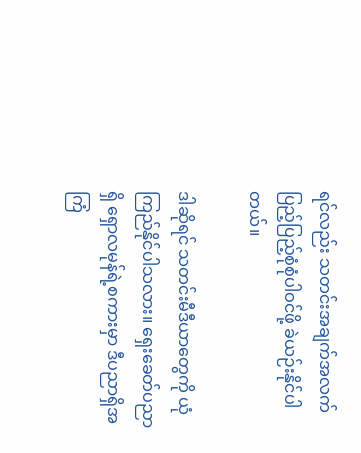ရင်လည်း သတင်းအချက်အလက် ပြည့်ပြည့်စုံစုံပါဝင်ဖို့ ခဲယဉ်းနိုင်ပါတယ်။

ဒါဆိုရင် သတင်းမီဒီယာတွေကို ယုံကြည်နိုင်ပါသလား။ ရှေးခေတ်ပညာရှိ ရှောလမုန်ရဲ့စကားမှာ ဒီပညာရှိအကြံ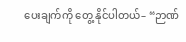ပေးချက်ကို တွေ့ နိုင်ပါတယ်– “ဉာဏ်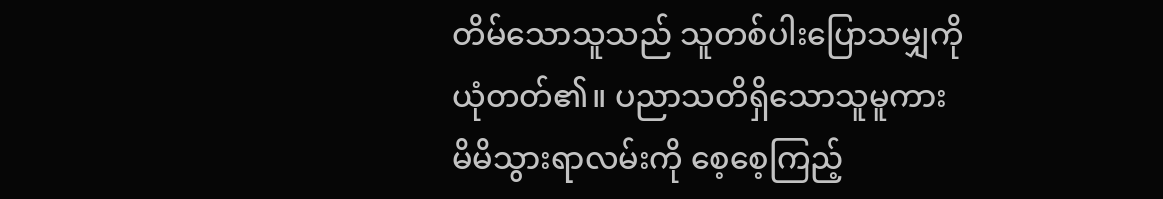တိမ်သောသူသည် သူတစ်ပါးပြောသမျှကိုယုံတတ်၏။ ပညာသတိရှိသောသူမူကား မိမိသွားရာလမ်းကို စေ့စေ့ကြည့်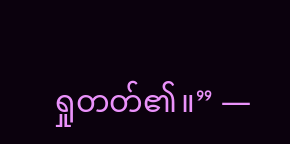ရှုတတ်၏။” —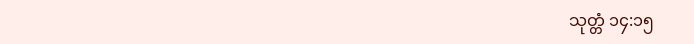သုတ္တံ ၁၄:၁၅